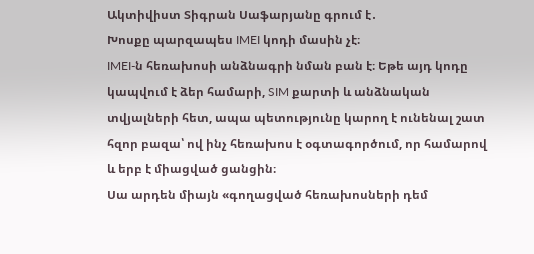Ակտիվիստ Տիգրան Սաֆարյանը գրում է․
Խոսքը պարզապես IMEI կոդի մասին չէ։
IMEI-ն հեռախոսի անձնագրի նման բան է։ Եթե այդ կոդը կապվում է ձեր համարի, SIM քարտի և անձնական տվյալների հետ, ապա պետությունը կարող է ունենալ շատ հզոր բազա՝ ով ինչ հեռախոս է օգտագործում, որ համարով և երբ է միացված ցանցին։
Սա արդեն միայն «գողացված հեռախոսների դեմ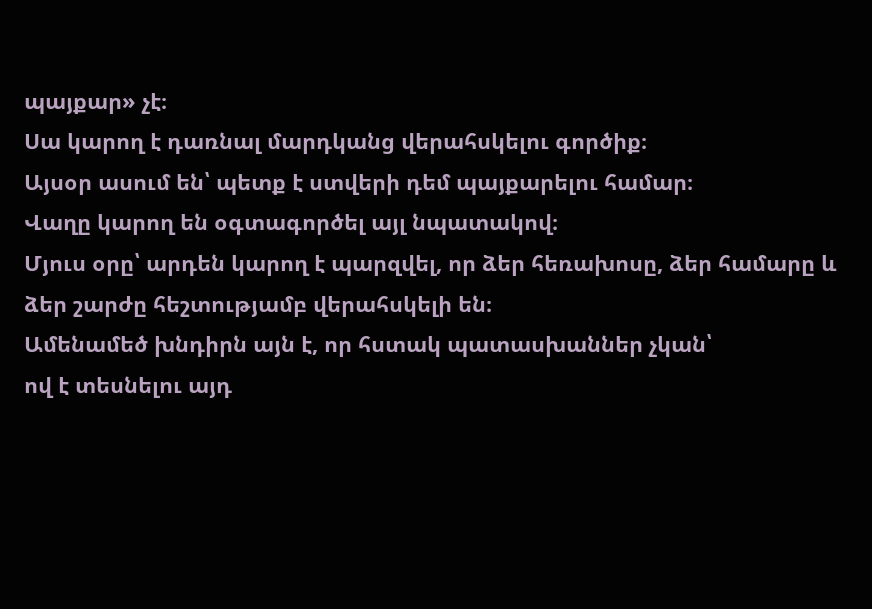պայքար» չէ։
Սա կարող է դառնալ մարդկանց վերահսկելու գործիք։
Այսօր ասում են՝ պետք է ստվերի դեմ պայքարելու համար։
Վաղը կարող են օգտագործել այլ նպատակով։
Մյուս օրը՝ արդեն կարող է պարզվել, որ ձեր հեռախոսը, ձեր համարը և ձեր շարժը հեշտությամբ վերահսկելի են։
Ամենամեծ խնդիրն այն է, որ հստակ պատասխաններ չկան՝
ով է տեսնելու այդ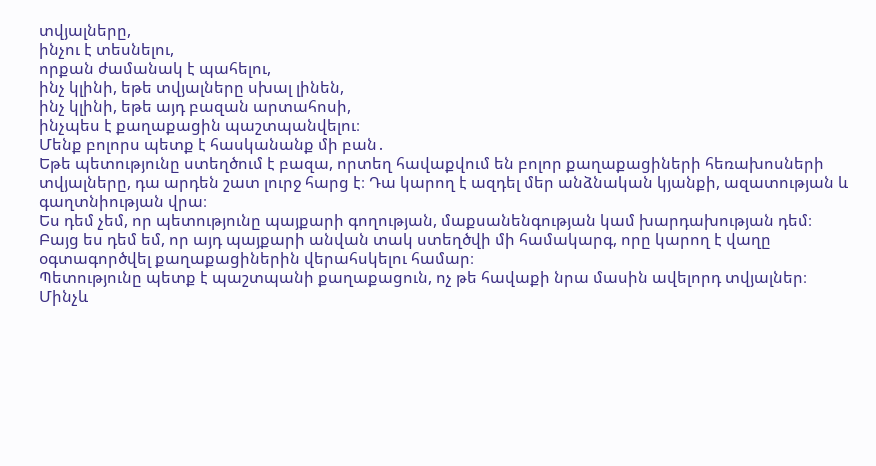տվյալները,
ինչու է տեսնելու,
որքան ժամանակ է պահելու,
ինչ կլինի, եթե տվյալները սխալ լինեն,
ինչ կլինի, եթե այդ բազան արտահոսի,
ինչպես է քաղաքացին պաշտպանվելու։
Մենք բոլորս պետք է հասկանանք մի բան․
Եթե պետությունը ստեղծում է բազա, որտեղ հավաքվում են բոլոր քաղաքացիների հեռախոսների տվյալները, դա արդեն շատ լուրջ հարց է։ Դա կարող է ազդել մեր անձնական կյանքի, ազատության և գաղտնիության վրա։
Ես դեմ չեմ, որ պետությունը պայքարի գողության, մաքսանենգության կամ խարդախության դեմ։
Բայց ես դեմ եմ, որ այդ պայքարի անվան տակ ստեղծվի մի համակարգ, որը կարող է վաղը օգտագործվել քաղաքացիներին վերահսկելու համար։
Պետությունը պետք է պաշտպանի քաղաքացուն, ոչ թե հավաքի նրա մասին ավելորդ տվյալներ։
Մինչև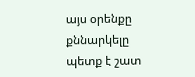այս օրենքը քննարկելը պետք է շատ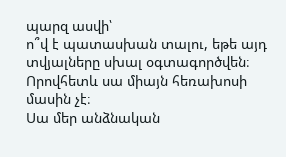պարզ ասվի՝
ո՞վ է պատասխան տալու, եթե այդ տվյալները սխալ օգտագործվեն։
Որովհետև սա միայն հեռախոսի մասին չէ։
Սա մեր անձնական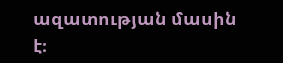ազատության մասին է։